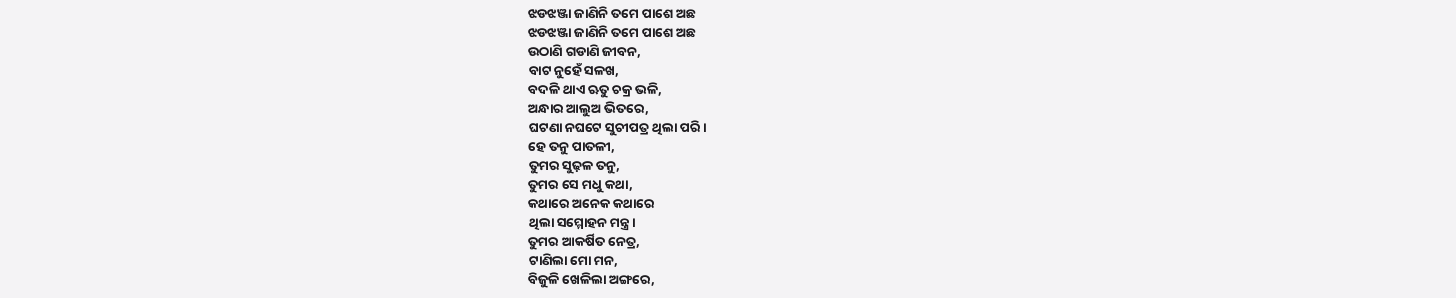ଝଡଝଞ୍ଜା ଜାଣିନି ତମେ ପାଶେ ଅଛ
ଝଡଝଞ୍ଜା ଜାଣିନି ତମେ ପାଶେ ଅଛ
ଉଠାଣି ଗଡାଣି ଜୀବନ,
ବାଟ ନୁହେଁ ସଳଖ,
ବଦଳି ଥାଏ ଋତୁ ଚକ୍ର ଭଳି,
ଅନ୍ଧାର ଆଲୁଅ ଭିତରେ,
ଘଟଣା ନଘଟେ ସୁଚୀପତ୍ର ଥିଲା ପରି।
ହେ ତନୁ ପାତଳୀ,
ତୁମର ସୁଢ଼ଳ ତନୁ,
ତୁମର ସେ ମଧୁ କଥା,
କଥାରେ ଅନେକ କଥାରେ
ଥିଲା ସମ୍ମୋହନ ମନ୍ତ୍ର।
ତୁମର ଆକର୍ଷିତ ନେତ୍ର,
ଟାଣିଲା ମୋ ମନ,
ବିଜୁଳି ଖେଳିଲା ଅଙ୍ଗରେ,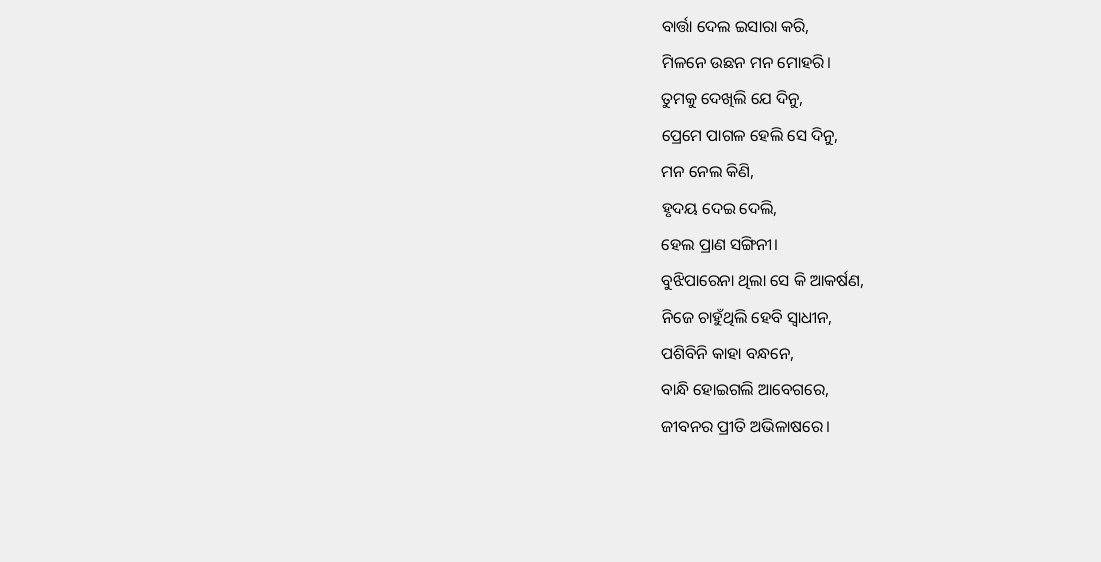ବାର୍ତ୍ତା ଦେଲ ଇସାରା କରି,
ମିଳନେ ଉଛନ ମନ ମୋହରି।
ତୁମକୁ ଦେଖିଲି ଯେ ଦିନୁ,
ପ୍ରେମେ ପାଗଳ ହେଲି ସେ ଦିନୁ,
ମନ ନେଲ କିଣି,
ହୃଦୟ ଦେଇ ଦେଲି,
ହେଲ ପ୍ରାଣ ସଙ୍ଗିନୀ।
ବୁଝିପାରେନା ଥିଲା ସେ କି ଆକର୍ଷଣ,
ନିଜେ ଚାହୁଁଥିଲି ହେବି ସ୍ୱାଧୀନ,
ପଶିବିନି କାହା ବନ୍ଧନେ,
ବାନ୍ଧି ହୋଇଗଲି ଆବେଗରେ,
ଜୀବନର ପ୍ରୀତି ଅଭିଳାଷରେ।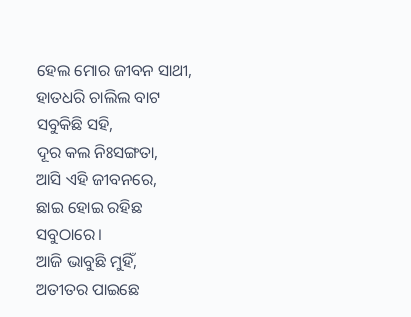ହେଲ ମୋର ଜୀବନ ସାଥୀ,
ହାତଧରି ଚାଲିଲ ବାଟ ସବୁକିଛି ସହି,
ଦୂର କଲ ନିଃସଙ୍ଗତା,
ଆସି ଏହି ଜୀବନରେ,
ଛାଇ ହୋଇ ରହିଛ ସବୁଠାରେ।
ଆଜି ଭାବୁଛି ମୁହିଁ,
ଅତୀତର ପାଇଛେ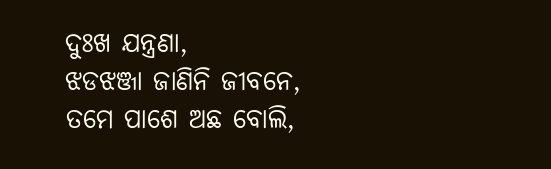ଦୁଃଖ ଯନ୍ତ୍ରଣା,
ଝଡଝଞ୍ଜା ଜାଣିନି ଜୀବନେ,
ତମେ ପାଶେ ଅଛ ବୋଲି,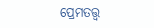ପ୍ରେମତତ୍ତ୍ବ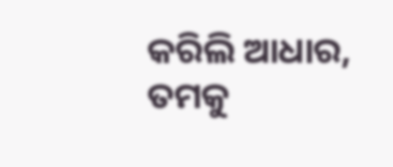କରିଲି ଆଧାର,
ତମକୁ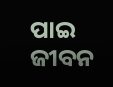ପାଇ ଜୀବନ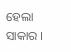ହେଲା ସାକାର ।